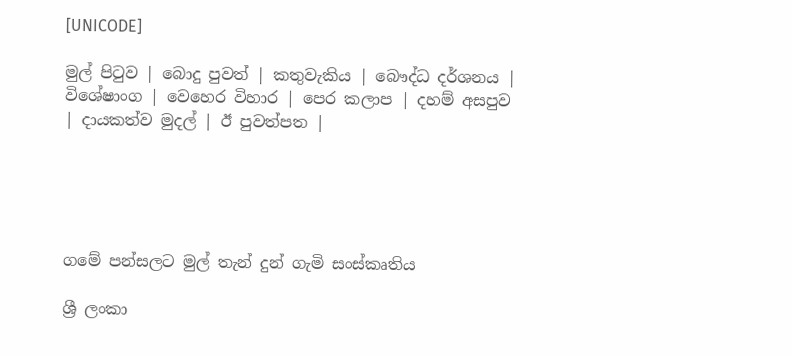[UNICODE]

මුල් පිටුව | බොදු පුවත් | කතුවැකිය | බෞද්ධ දර්ශනය | විශේෂාංග | වෙහෙර විහාර | පෙර කලාප | දහම් අසපුව | දායකත්ව මුදල් | ඊ පුවත්පත |





ගමේ පන්සලට මුල් තැන් දුන් ගැමි සංස්කෘතිය

ශ්‍රී ලංකා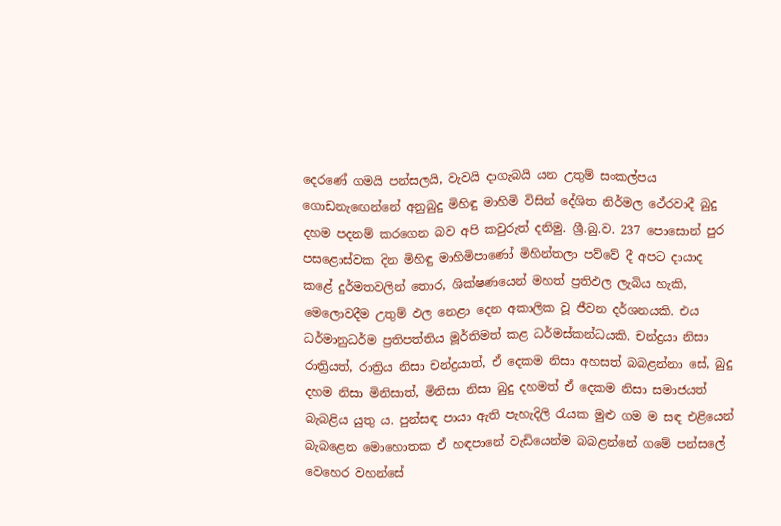දෙරණේ ගමයි පන්සලයි, වැවයි දාගැබයි යන උතුම් සංකල්පය ගොඩනැඟෙන්නේ අනුබුදු මිහිඳු මාහිමි විසින් දේශිත නිර්මල ථේරවාදී බුදු දහම පදනම් කරගෙන බව අපි කවුරුත් දනිමු. ශ්‍රී.බු.ව. 237 පොසොන් පුර පසළොස්වක දින මිහිඳු මාහිමිපාණෝ මිහින්තලා පව්වේ දී අපට දායාද කළේ දුර්මතවලින් තොර, ශික්ෂණයෙන් මහත් ප්‍රතිඵල ලැබිය හැකි, මෙලොවදීම උතුම් ඵල නෙළා දෙන අකාලික වූ ජීවන දර්ශනයකි. එය ධර්මානුධර්ම ප්‍රතිපත්තිය මූර්තිමත් කළ ධර්මස්කන්ධයකි. චන්ද්‍රයා නිසා රාත්‍රියත්, රාත්‍රිය නිසා චන්ද්‍රයාත්, ඒ දෙකම නිසා අහසත් බබළන්නා සේ, බුදු දහම නිසා මිනිසාත්, මිනිසා නිසා බුදු දහමත් ඒ දෙකම නිසා සමාජයත් බැබළිය යුතු ය. පුන්සඳ පායා ඇති පැහැදිලි රැයක මුළු ගම ම සඳ එළියෙන් බැබළෙන මොහොතක ඒ හඳපානේ වැඩියෙන්ම බබළන්නේ ගමේ පන්සලේ වෙහෙර වහන්සේ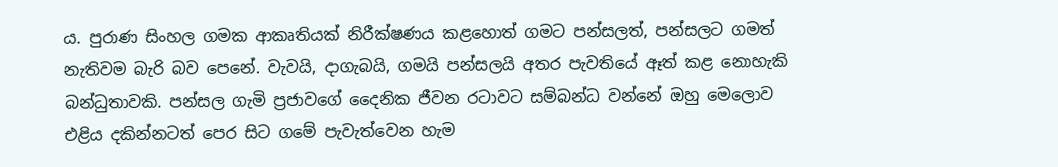ය. පුරාණ සිංහල ගමක ආකෘතියක් නිරීක්ෂණය කළහොත් ගමට පන්සලත්, පන්සලට ගමත් නැතිවම බැරි බව පෙනේ. වැවයි, දාගැබයි, ගමයි පන්සලයි අතර පැවතියේ ඈත් කළ නොහැකි බන්ධුතාවකි. පන්සල ගැමි ප්‍රජාවගේ දෛනික ජීවන රටාවට සම්බන්ධ වන්නේ ඔහු මෙලොව එළිය දකින්නටත් පෙර සිට ගමේ පැවැත්වෙන හැම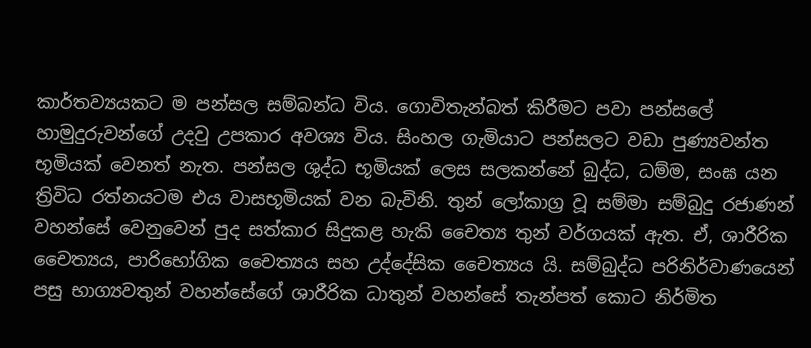කාර්තව්‍යයකට ම පන්සල සම්බන්ධ විය. ගොවිතැන්බත් කිරීමට පවා පන්සලේ හාමුදුරුවන්ගේ උදවු උපකාර අවශ්‍ය විය. සිංහල ගැමියාට පන්සලට වඩා පුණ්‍යවන්ත භූමියක් වෙනත් නැත. පන්සල ශුද්ධ භූමියක් ලෙස සලකන්නේ බුද්ධ, ධම්ම, සංඝ යන ත්‍රිවිධ රත්නයටම එය වාසභූමියක් වන බැවිනි. තුන් ලෝකාග්‍ර වූ සම්මා සම්බුදු රජාණන් වහන්සේ වෙනුවෙන් පුද සත්කාර සිදුකළ හැකි චෛත්‍ය තුන් වර්ගයක් ඇත. ඒ, ශාරීරික චෛත්‍යය, පාරිභෝගික චෛත්‍යය සහ උද්දේසික චෛත්‍යය යි. සම්බුද්ධ පරිනිර්වාණයෙන් පසු භාග්‍යවතුන් වහන්සේගේ ශාරීරික ධාතුන් වහන්සේ තැන්පත් කොට නිර්මිත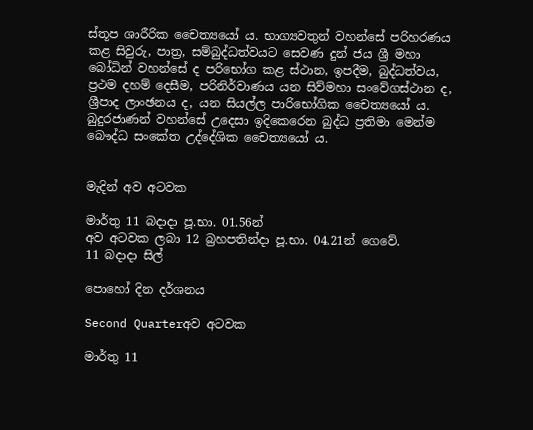ස්තූප ශාරීරික චෛත්‍යයෝ ය. භාග්‍යවතුන් වහන්සේ පරිහරණය කළ සිවුරු, පාත්‍ර, සම්බුද්ධත්වයට සෙවණ දුන් ජය ශ්‍රී මහා බෝධින් වහන්සේ ද පරිභෝග කළ ස්ථාන, ඉපදීම, බුද්ධත්වය, ප්‍රථම දහම් දෙසීම, පරිනිර්වාණය යන සිව්මහා සංවේගස්ථාන ද, ශ්‍රීපාද ලාංඡනය ද, යන සියල්ල පාරිභෝගික චෛත්‍යයෝ ය. බුදුරජාණන් වහන්සේ උදෙසා ඉදිකෙරෙන බුද්ධ ප්‍රතිමා මෙන්ම බෞද්ධ සංකේත උද්දේශික චෛත්‍යයෝ ය.


මැදින් අව අටවක

මාර්තු 11 බදාදා පූ.භා. 01.56න්
අව අටවක ලබා 12 බ්‍රහපතින්දා පූ.භා. 04.21න් ගෙවේ.
11 බදාදා සිල්

පොහෝ දින දර්ශනය

Second Quarterඅව අටවක

මාර්තු 11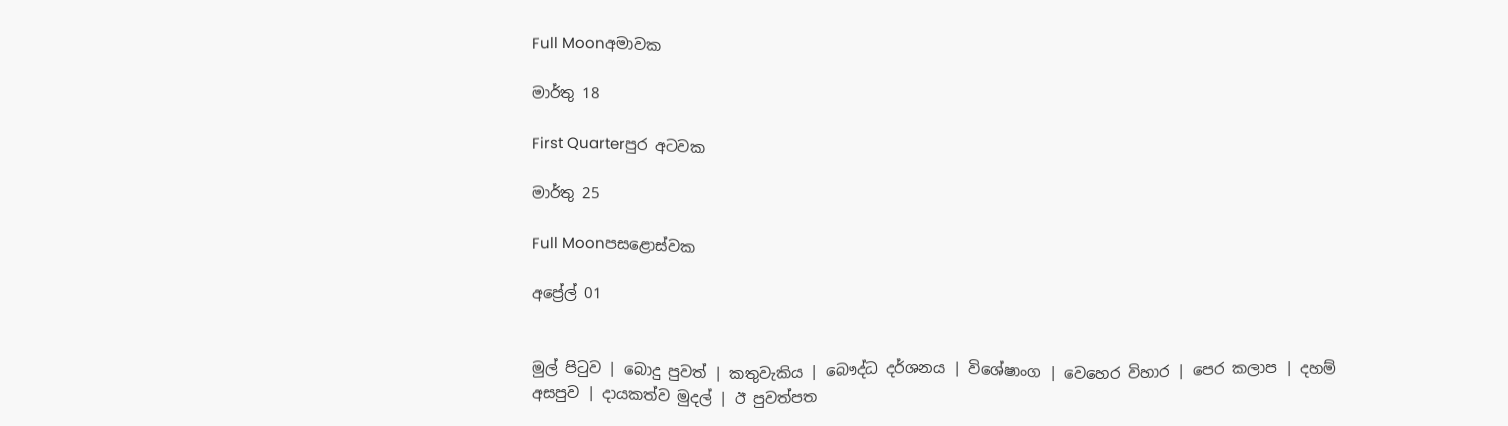Full Moonඅමාවක

මාර්තු 18

First Quarterපුර අටවක

මාර්තු 25

Full Moonපසළොස්වක

අප්‍රේල් 01


මුල් පිටුව | බොදු පුවත් | කතුවැකිය | බෞද්ධ දර්ශනය | විශේෂාංග | වෙහෙර විහාර | පෙර කලාප | දහම් අසපුව | දායකත්ව මුදල් | ඊ පුවත්පත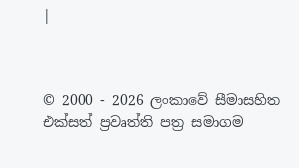|



© 2000 - 2026 ලංකාවේ සීමාසහිත එක්සත් ප්‍රවෘත්ති පත්‍ර සමාගම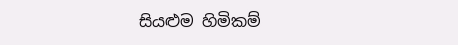සියළුම හිමිකම්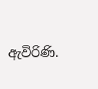ඇවිරිණි.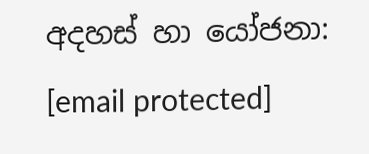අදහස් හා යෝජනා: [email protected]